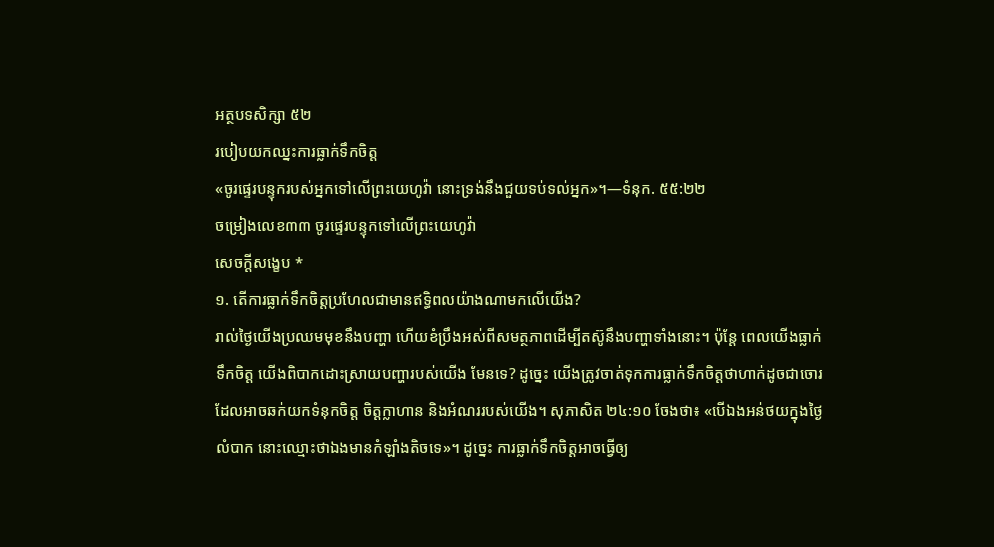អត្ថបទសិក្សា ៥២
របៀបយកឈ្នះការធ្លាក់ទឹកចិត្ត
«ចូរផ្ទេរបន្ទុករបស់អ្នកទៅលើព្រះយេហូវ៉ា នោះទ្រង់នឹងជួយទប់ទល់អ្នក»។—ទំនុក. ៥៥:២២
ចម្រៀងលេខ៣៣ ចូរផ្ទេរបន្ទុកទៅលើព្រះយេហូវ៉ា
សេចក្ដីសង្ខេប *
១. តើការធ្លាក់ទឹកចិត្តប្រហែលជាមានឥទ្ធិពលយ៉ាងណាមកលើយើង?
រាល់ថ្ងៃយើងប្រឈមមុខនឹងបញ្ហា ហើយខំប្រឹងអស់ពីសមត្ថភាពដើម្បីតស៊ូនឹងបញ្ហាទាំងនោះ។ ប៉ុន្តែ ពេលយើងធ្លាក់ទឹកចិត្ត យើងពិបាកដោះស្រាយបញ្ហារបស់យើង មែនទេ? ដូច្នេះ យើងត្រូវចាត់ទុកការធ្លាក់ទឹកចិត្តថាហាក់ដូចជាចោរដែលអាចឆក់យកទំនុកចិត្ត ចិត្តក្លាហាន និងអំណររបស់យើង។ សុភាសិត ២៤:១០ ចែងថា៖ «បើឯងអន់ថយក្នុងថ្ងៃលំបាក នោះឈ្មោះថាឯងមានកំឡាំងតិចទេ»។ ដូច្នេះ ការធ្លាក់ទឹកចិត្តអាចធ្វើឲ្យ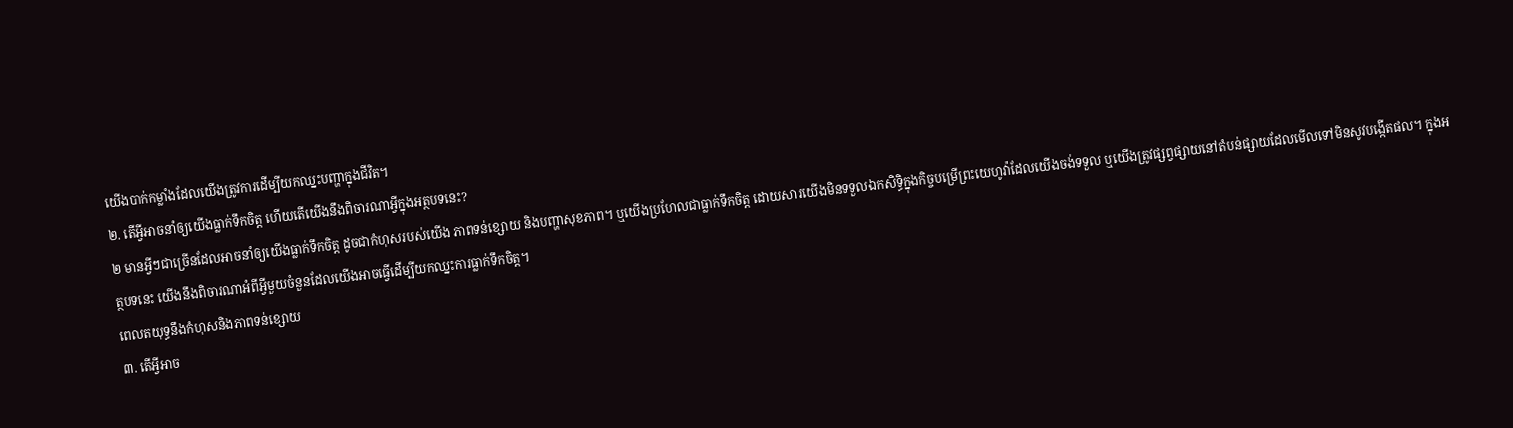យើងបាក់កម្លាំងដែលយើងត្រូវការដើម្បីយកឈ្នះបញ្ហាក្នុងជីវិត។
២. តើអ្វីអាចនាំឲ្យយើងធ្លាក់ទឹកចិត្ត ហើយតើយើងនឹងពិចារណាអ្វីក្នុងអត្ថបទនេះ?
២ មានអ្វីៗជាច្រើនដែលអាចនាំឲ្យយើងធ្លាក់ទឹកចិត្ត ដូចជាកំហុសរបស់យើង ភាពទន់ខ្សោយ និងបញ្ហាសុខភាព។ ឬយើងប្រហែលជាធ្លាក់ទឹកចិត្ត ដោយសារយើងមិនទទួលឯកសិទ្ធិក្នុងកិច្ចបម្រើព្រះយេហូវ៉ាដែលយើងចង់ទទួល ឬយើងត្រូវផ្សព្វផ្សាយនៅតំបន់ផ្សាយដែលមើលទៅមិនសូវបង្កើតផល។ ក្នុងអត្ថបទនេះ យើងនឹងពិចារណាអំពីអ្វីមួយចំនួនដែលយើងអាចធ្វើដើម្បីយកឈ្នះការធ្លាក់ទឹកចិត្ត។
ពេលតយុទ្ធនឹងកំហុសនិងភាពទន់ខ្សោយ
៣. តើអ្វីអាច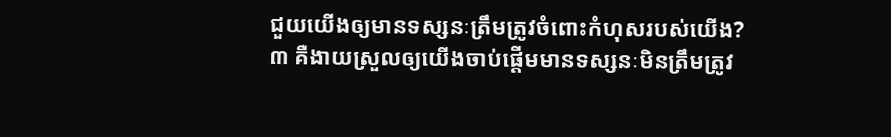ជួយយើងឲ្យមានទស្សនៈត្រឹមត្រូវចំពោះកំហុសរបស់យើង?
៣ គឺងាយស្រួលឲ្យយើងចាប់ផ្ដើមមានទស្សនៈមិនត្រឹមត្រូវ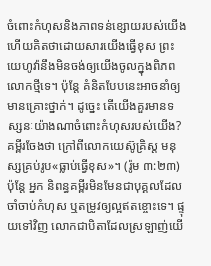ចំពោះកំហុសនិងភាពទន់ខ្សោយរបស់យើង ហើយគិតថាដោយសារយើងធ្វើខុស ព្រះយេហូវ៉ានឹងមិនចង់ឲ្យយើងចូលក្នុងពិភពលោកថ្មីទេ។ ប៉ុន្តែ គំនិតបែបនេះអាចនាំឲ្យមានគ្រោះថ្នាក់។ ដូច្នេះ តើយើងគួរមានទស្សនៈយ៉ាងណាចំពោះកំហុសរបស់យើង? គម្ពីរចែងថា ក្រៅពីលោកយេស៊ូគ្រិស្ត មនុស្សគ្រប់រូប«ធ្លាប់ធ្វើខុស»។ (រ៉ូម ៣:២៣) ប៉ុន្តែ អ្នក និពន្ធគម្ពីរមិនមែនជាបុគ្គលដែលចាំចាប់កំហុស ឬតម្រូវឲ្យល្អឥតខ្ចោះទេ។ ផ្ទុយទៅវិញ លោកជាបិតាដែលស្រឡាញ់យើ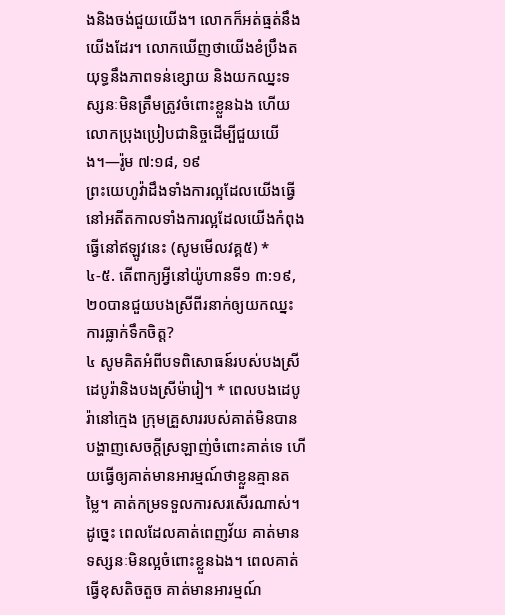ងនិងចង់ជួយយើង។ លោកក៏អត់ធ្មត់នឹងយើងដែរ។ លោកឃើញថាយើងខំប្រឹងតយុទ្ធនឹងភាពទន់ខ្សោយ និងយកឈ្នះទស្សនៈមិនត្រឹមត្រូវចំពោះខ្លួនឯង ហើយលោកប្រុងប្រៀបជានិច្ចដើម្បីជួយយើង។—រ៉ូម ៧:១៨, ១៩
ព្រះយេហូវ៉ាដឹងទាំងការល្អដែលយើងធ្វើនៅអតីតកាលទាំងការល្អដែលយើងកំពុងធ្វើនៅឥឡូវនេះ (សូមមើលវគ្គ៥) *
៤-៥. តើពាក្យអ្វីនៅយ៉ូហានទី១ ៣:១៩, ២០បានជួយបងស្រីពីរនាក់ឲ្យយកឈ្នះការធ្លាក់ទឹកចិត្ត?
៤ សូមគិតអំពីបទពិសោធន៍របស់បងស្រីដេបូរ៉ានិងបងស្រីម៉ារៀ។ * ពេលបងដេបូរ៉ានៅក្មេង ក្រុមគ្រួសាររបស់គាត់មិនបានបង្ហាញសេចក្ដីស្រឡាញ់ចំពោះគាត់ទេ ហើយធ្វើឲ្យគាត់មានអារម្មណ៍ថាខ្លួនគ្មានតម្លៃ។ គាត់កម្រទទួលការសរសើរណាស់។ ដូច្នេះ ពេលដែលគាត់ពេញវ័យ គាត់មានទស្សនៈមិនល្អចំពោះខ្លួនឯង។ ពេលគាត់ធ្វើខុសតិចតួច គាត់មានអារម្មណ៍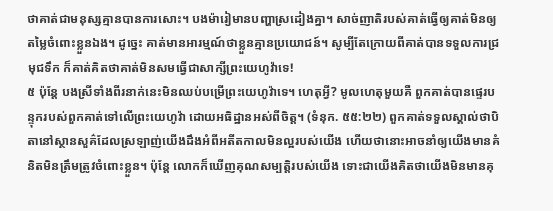ថាគាត់ជាមនុស្សគ្មានបានការសោះ។ បងម៉ារៀមានបញ្ហាស្រដៀងគ្នា។ សាច់ញាតិរបស់គាត់ធ្វើឲ្យគាត់មិនឲ្យតម្លៃចំពោះខ្លួនឯង។ ដូច្នេះ គាត់មានអារម្មណ៍ថាខ្លួនគ្មានប្រយោជន៍។ សូម្បីតែក្រោយពីគាត់បានទទួលការជ្រមុជទឹក ក៏គាត់គិតថាគាត់មិនសមធ្វើជាសាក្សីព្រះយេហូវ៉ាទេ!
៥ ប៉ុន្តែ បងស្រីទាំងពីរនាក់នេះមិនឈប់បម្រើព្រះយេហូវ៉ាទេ។ ហេតុអ្វី? មូលហេតុមួយគឺ ពួកគាត់បានផ្ទេរបន្ទុករបស់ពួកគាត់ទៅលើព្រះយេហូវ៉ា ដោយអធិដ្ឋានអស់ពីចិត្ត។ (ទំនុក. ៥៥:២២) ពួកគាត់ទទួលស្គាល់ថាបិតានៅស្ថានសួគ៌ដែលស្រឡាញ់យើងដឹងអំពីអតីតកាលមិនល្អរបស់យើង ហើយថានោះអាចនាំឲ្យយើងមានគំនិតមិនត្រឹមត្រូវចំពោះខ្លួន។ ប៉ុន្តែ លោកក៏ឃើញគុណសម្បត្តិរបស់យើង ទោះជាយើងគិតថាយើងមិនមានគុ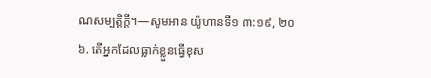ណសម្បត្តិក្ដី។—សូមអាន យ៉ូហានទី១ ៣:១៩, ២០
៦. តើអ្នកដែលធ្លាក់ខ្លួនធ្វើខុស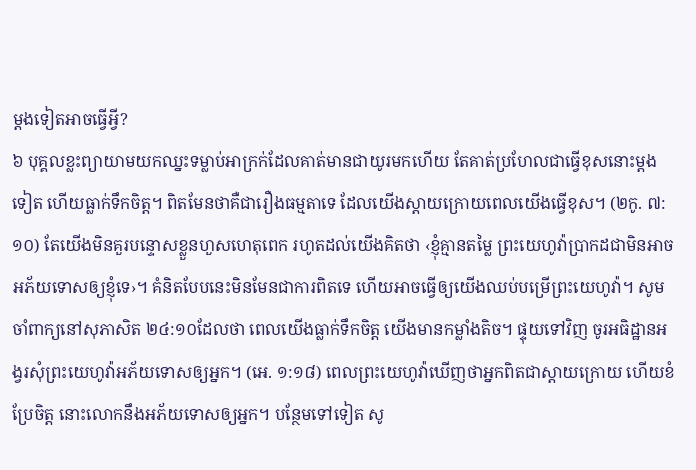ម្ដងទៀតអាចធ្វើអ្វី?
៦ បុគ្គលខ្លះព្យាយាមយកឈ្នះទម្លាប់អាក្រក់ដែលគាត់មានជាយូរមកហើយ តែគាត់ប្រហែលជាធ្វើខុសនោះម្ដងទៀត ហើយធ្លាក់ទឹកចិត្ត។ ពិតមែនថាគឺជារឿងធម្មតាទេ ដែលយើងស្ដាយក្រោយពេលយើងធ្វើខុស។ (២កូ. ៧:១០) តែយើងមិនគួរបន្ទោសខ្លួនហួសហេតុពេក រហូតដល់យើងគិតថា ‹ខ្ញុំគ្មានតម្លៃ ព្រះយេហូវ៉ាប្រាកដជាមិនអាចអភ័យទោសឲ្យខ្ញុំទេ›។ គំនិតបែបនេះមិនមែនជាការពិតទេ ហើយអាចធ្វើឲ្យយើងឈប់បម្រើព្រះយេហូវ៉ា។ សូមចាំពាក្យនៅសុភាសិត ២៤:១០ដែលថា ពេលយើងធ្លាក់ទឹកចិត្ត យើងមានកម្លាំងតិច។ ផ្ទុយទៅវិញ ចូរអធិដ្ឋានអង្វរសុំព្រះយេហូវ៉ាអភ័យទោសឲ្យអ្នក។ (អេ. ១:១៨) ពេលព្រះយេហូវ៉ាឃើញថាអ្នកពិតជាស្ដាយក្រោយ ហើយខំប្រែចិត្ត នោះលោកនឹងអភ័យទោសឲ្យអ្នក។ បន្ថែមទៅទៀត សូ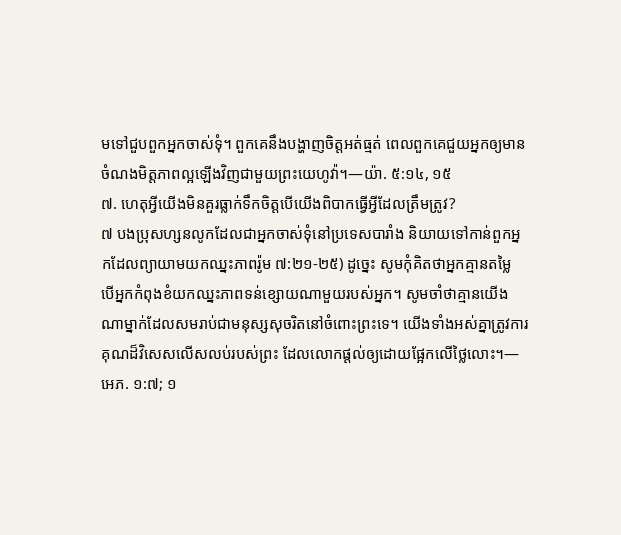មទៅជួបពួកអ្នកចាស់ទុំ។ ពួកគេនឹងបង្ហាញចិត្តអត់ធ្មត់ ពេលពួកគេជួយអ្នកឲ្យមានចំណងមិត្តភាពល្អឡើងវិញជាមួយព្រះយេហូវ៉ា។—យ៉ា. ៥:១៤, ១៥
៧. ហេតុអ្វីយើងមិនគួរធ្លាក់ទឹកចិត្តបើយើងពិបាកធ្វើអ្វីដែលត្រឹមត្រូវ?
៧ បងប្រុសហ្សនលូកដែលជាអ្នកចាស់ទុំនៅប្រទេសបារាំង និយាយទៅកាន់ពួកអ្នកដែលព្យាយាមយកឈ្នះភាពរ៉ូម ៧:២១-២៥) ដូច្នេះ សូមកុំគិតថាអ្នកគ្មានតម្លៃ បើអ្នកកំពុងខំយកឈ្នះភាពទន់ខ្សោយណាមួយរបស់អ្នក។ សូមចាំថាគ្មានយើងណាម្នាក់ដែលសមរាប់ជាមនុស្សសុចរិតនៅចំពោះព្រះទេ។ យើងទាំងអស់គ្នាត្រូវការគុណដ៏វិសេសលើសលប់របស់ព្រះ ដែលលោកផ្ដល់ឲ្យដោយផ្អែកលើថ្លៃលោះ។—អេភ. ១:៧; ១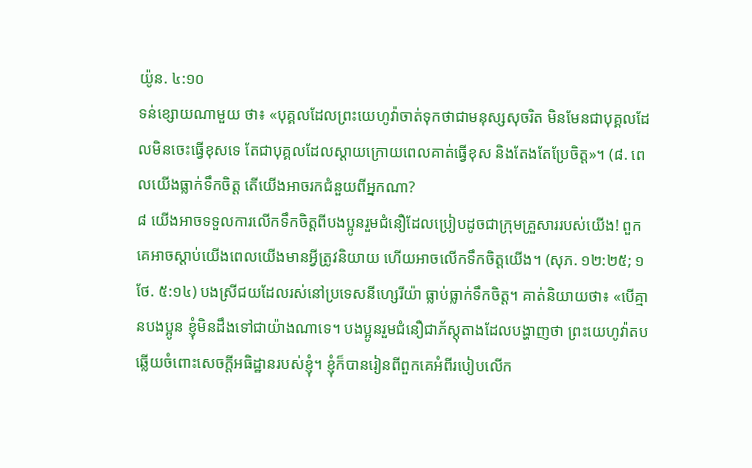យ៉ូន. ៤:១០
ទន់ខ្សោយណាមួយ ថា៖ «បុគ្គលដែលព្រះយេហូវ៉ាចាត់ទុកថាជាមនុស្សសុចរិត មិនមែនជាបុគ្គលដែលមិនចេះធ្វើខុសទេ តែជាបុគ្គលដែលស្ដាយក្រោយពេលគាត់ធ្វើខុស និងតែងតែប្រែចិត្ត»។ (៨. ពេលយើងធ្លាក់ទឹកចិត្ត តើយើងអាចរកជំនួយពីអ្នកណា?
៨ យើងអាចទទួលការលើកទឹកចិត្តពីបងប្អូនរួមជំនឿដែលប្រៀបដូចជាក្រុមគ្រួសាររបស់យើង! ពួកគេអាចស្ដាប់យើងពេលយើងមានអ្វីត្រូវនិយាយ ហើយអាចលើកទឹកចិត្តយើង។ (សុភ. ១២:២៥; ១ថែ. ៥:១៤) បងស្រីជយដែលរស់នៅប្រទេសនីហ្សេរីយ៉ា ធ្លាប់ធ្លាក់ទឹកចិត្ត។ គាត់និយាយថា៖ «បើគ្មានបងប្អូន ខ្ញុំមិនដឹងទៅជាយ៉ាងណាទេ។ បងប្អូនរួមជំនឿជាភ័ស្តុតាងដែលបង្ហាញថា ព្រះយេហូវ៉ាតបឆ្លើយចំពោះសេចក្ដីអធិដ្ឋានរបស់ខ្ញុំ។ ខ្ញុំក៏បានរៀនពីពួកគេអំពីរបៀបលើក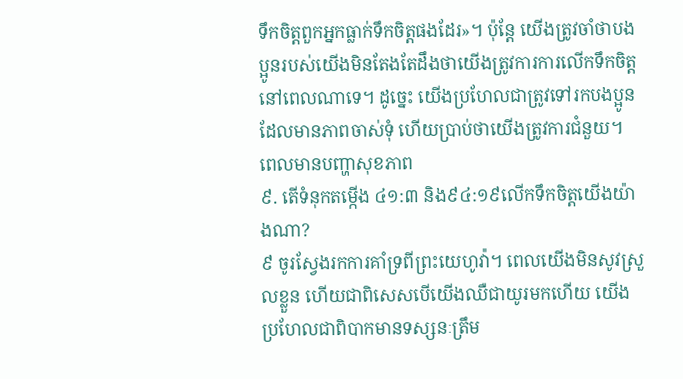ទឹកចិត្តពួកអ្នកធ្លាក់ទឹកចិត្តផងដែរ»។ ប៉ុន្តែ យើងត្រូវចាំថាបងប្អូនរបស់យើងមិនតែងតែដឹងថាយើងត្រូវការការលើកទឹកចិត្តនៅពេលណាទេ។ ដូច្នេះ យើងប្រហែលជាត្រូវទៅរកបងប្អូនដែលមានភាពចាស់ទុំ ហើយប្រាប់ថាយើងត្រូវការជំនួយ។
ពេលមានបញ្ហាសុខភាព
៩. តើទំនុកតម្កើង ៤១:៣ និង៩៤:១៩លើកទឹកចិត្តយើងយ៉ាងណា?
៩ ចូរស្វែងរកការគាំទ្រពីព្រះយេហូវ៉ា។ ពេលយើងមិនសូវស្រួលខ្លួន ហើយជាពិសេសបើយើងឈឺជាយូរមកហើយ យើងប្រហែលជាពិបាកមានទស្សនៈត្រឹម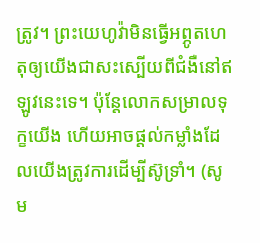ត្រូវ។ ព្រះយេហូវ៉ាមិនធ្វើអព្ភូតហេតុឲ្យយើងជាសះស្បើយពីជំងឺនៅឥឡូវនេះទេ។ ប៉ុន្តែលោកសម្រាលទុក្ខយើង ហើយអាចផ្ដល់កម្លាំងដែលយើងត្រូវការដើម្បីស៊ូទ្រាំ។ (សូម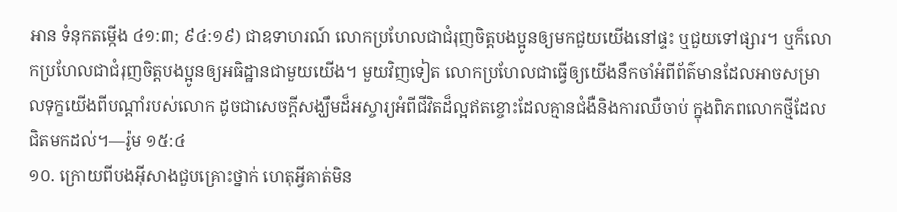អាន ទំនុកតម្កើង ៤១:៣; ៩៤:១៩) ជាឧទាហរណ៍ លោកប្រហែលជាជំរុញចិត្តបងប្អូនឲ្យមកជួយយើងនៅផ្ទះ ឬជួយទៅផ្សារ។ ឬក៏លោកប្រហែលជាជំរុញចិត្តបងប្អូនឲ្យអធិដ្ឋានជាមួយយើង។ មួយវិញទៀត លោកប្រហែលជាធ្វើឲ្យយើងនឹកចាំអំពីព័ត៌មានដែលអាចសម្រាលទុក្ខយើងពីបណ្ដាំរបស់លោក ដូចជាសេចក្ដីសង្ឃឹមដ៏អស្ចារ្យអំពីជីវិតដ៏ល្អឥតខ្ចោះដែលគ្មានជំងឺនិងការឈឺចាប់ ក្នុងពិភពលោកថ្មីដែលជិតមកដល់។—រ៉ូម ១៥:៤
១០. ក្រោយពីបងអ៊ីសាងជួបគ្រោះថ្នាក់ ហេតុអ្វីគាត់មិន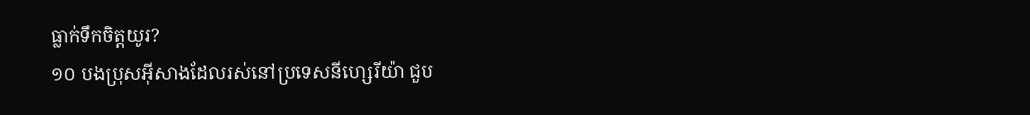ធ្លាក់ទឹកចិត្តយូរ?
១០ បងប្រុសអ៊ីសាងដែលរស់នៅប្រទេសនីហ្សេរីយ៉ា ជួប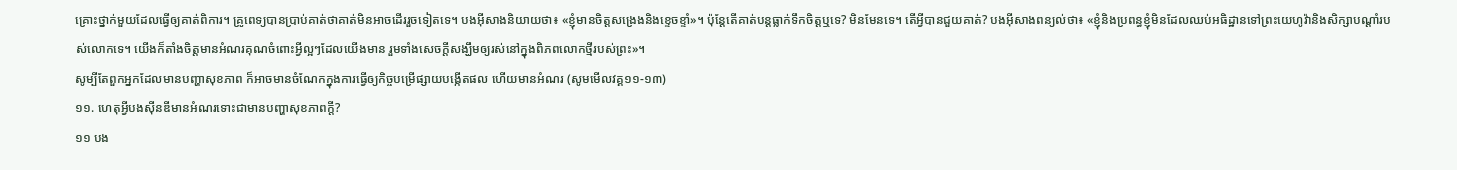គ្រោះថ្នាក់មួយដែលធ្វើឲ្យគាត់ពិការ។ គ្រូពេទ្យបានប្រាប់គាត់ថាគាត់មិនអាចដើររួចទៀតទេ។ បងអ៊ីសាងនិយាយថា៖ «ខ្ញុំមានចិត្តសង្រេងនិងខ្ទេចខ្ទាំ»។ ប៉ុន្តែតើគាត់បន្តធ្លាក់ទឹកចិត្តឬទេ? មិនមែនទេ។ តើអ្វីបានជួយគាត់? បងអ៊ីសាងពន្យល់ថា៖ «ខ្ញុំនិងប្រពន្ធខ្ញុំមិនដែលឈប់អធិដ្ឋានទៅព្រះយេហូវ៉ានិងសិក្សាបណ្ដាំរបស់លោកទេ។ យើងក៏តាំងចិត្តមានអំណរគុណចំពោះអ្វីល្អៗដែលយើងមាន រួមទាំងសេចក្ដីសង្ឃឹមឲ្យរស់នៅក្នុងពិភពលោកថ្មីរបស់ព្រះ»។
សូម្បីតែពួកអ្នកដែលមានបញ្ហាសុខភាព ក៏អាចមានចំណែកក្នុងការធ្វើឲ្យកិច្ចបម្រើផ្សាយបង្កើតផល ហើយមានអំណរ (សូមមើលវគ្គ១១-១៣)
១១. ហេតុអ្វីបងស៊ីនឌីមានអំណរទោះជាមានបញ្ហាសុខភាពក្ដី?
១១ បង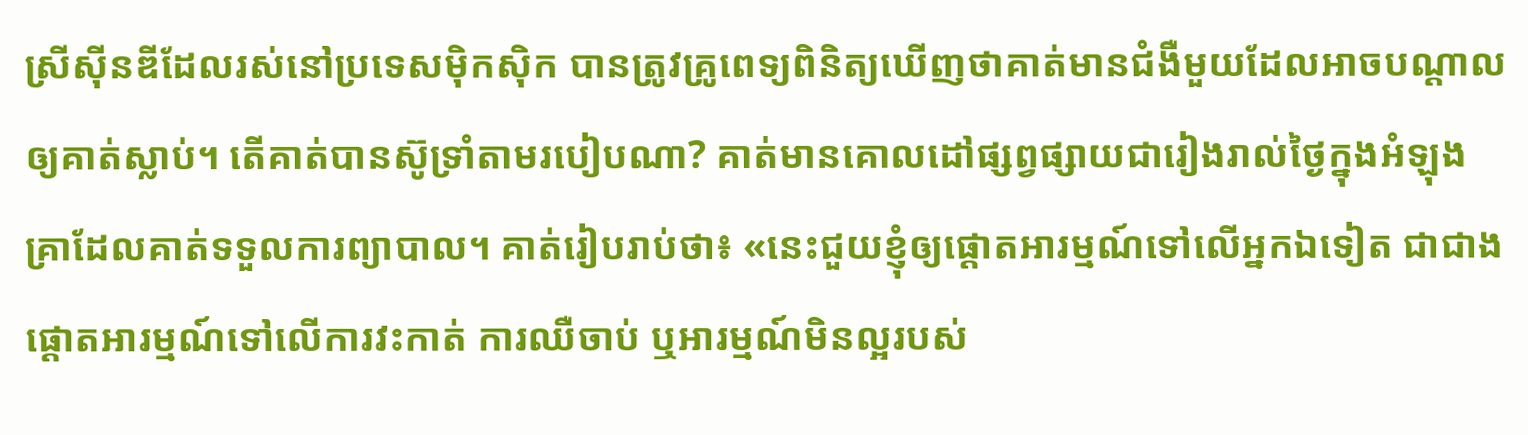ស្រីស៊ីនឌីដែលរស់នៅប្រទេសម៉ិកស៊ិក បានត្រូវគ្រូពេទ្យពិនិត្យឃើញថាគាត់មានជំងឺមួយដែលអាចបណ្ដាលឲ្យគាត់ស្លាប់។ តើគាត់បានស៊ូទ្រាំតាមរបៀបណា? គាត់មានគោលដៅផ្សព្វផ្សាយជារៀងរាល់ថ្ងៃក្នុងអំឡុងគ្រាដែលគាត់ទទួលការព្យាបាល។ គាត់រៀបរាប់ថា៖ «នេះជួយខ្ញុំឲ្យផ្ដោតអារម្មណ៍ទៅលើអ្នកឯទៀត ជាជាងផ្ដោតអារម្មណ៍ទៅលើការវះកាត់ ការឈឺចាប់ ឬអារម្មណ៍មិនល្អរបស់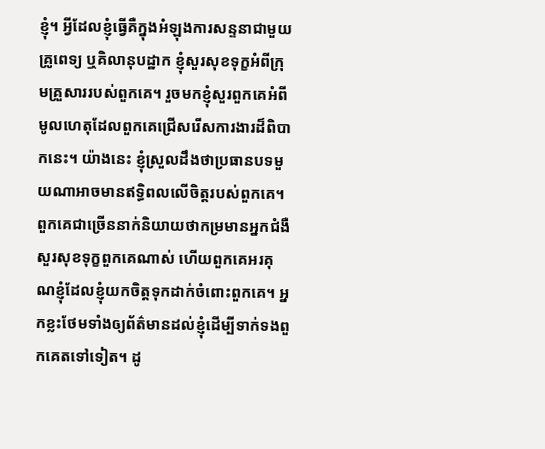ខ្ញុំ។ អ្វីដែលខ្ញុំធ្វើគឺក្នុងអំឡុងការសន្ទនាជាមួយគ្រូពេទ្យ ឬគិលានុបដ្ឋាក ខ្ញុំសួរសុខទុក្ខអំពីក្រុមគ្រួសាររបស់ពួកគេ។ រួចមកខ្ញុំសួរពួកគេអំពីមូលហេតុដែលពួកគេជ្រើសរើសការងារដ៏ពិបាកនេះ។ យ៉ាងនេះ ខ្ញុំស្រួលដឹងថាប្រធានបទមួយណាអាចមានឥទ្ធិពលលើចិត្តរបស់ពួកគេ។ ពួកគេជាច្រើននាក់និយាយថាកម្រមានអ្នកជំងឺសួរសុខទុក្ខពួកគេណាស់ ហើយពួកគេអរគុណខ្ញុំដែលខ្ញុំយកចិត្តទុកដាក់ចំពោះពួកគេ។ អ្នកខ្លះថែមទាំងឲ្យព័ត៌មានដល់ខ្ញុំដើម្បីទាក់ទងពួកគេតទៅទៀត។ ដូ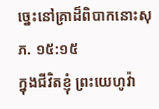ច្នេះនៅគ្រាដ៏ពិបាកនោះសុភ. ១៥:១៥
ក្នុងជីវិតខ្ញុំ ព្រះយេហូវ៉ា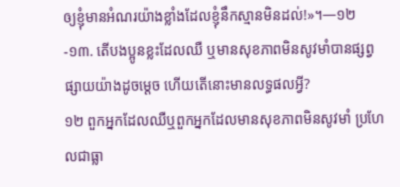ឲ្យខ្ញុំមានអំណរយ៉ាងខ្លាំងដែលខ្ញុំនឹកស្មានមិនដល់!»។—១២-១៣. តើបងប្អូនខ្លះដែលឈឺ ឬមានសុខភាពមិនសូវមាំបានផ្សព្វផ្សាយយ៉ាងដូចម្ដេច ហើយតើនោះមានលទ្ធផលអ្វី?
១២ ពួកអ្នកដែលឈឺឬពួកអ្នកដែលមានសុខភាពមិនសូវមាំ ប្រហែលជាធ្លា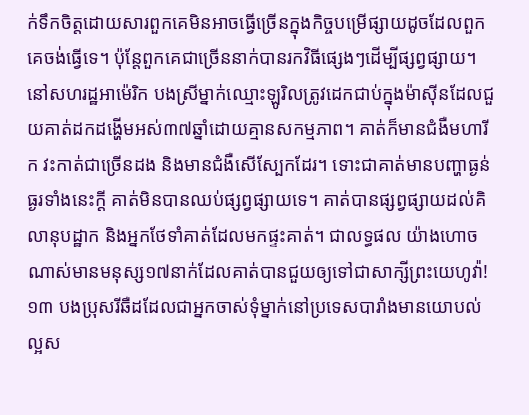ក់ទឹកចិត្តដោយសារពួកគេមិនអាចធ្វើច្រើនក្នុងកិច្ចបម្រើផ្សាយដូចដែលពួកគេចង់ធ្វើទេ។ ប៉ុន្តែពួកគេជាច្រើននាក់បានរកវិធីផ្សេងៗដើម្បីផ្សព្វផ្សាយ។ នៅសហរដ្ឋអាម៉េរិក បងស្រីម្នាក់ឈ្មោះឡូរិលត្រូវដេកជាប់ក្នុងម៉ាស៊ីនដែលជួយគាត់ដកដង្ហើមអស់៣៧ឆ្នាំដោយគ្មានសកម្មភាព។ គាត់ក៏មានជំងឺមហារីក វះកាត់ជាច្រើនដង និងមានជំងឺសើស្បែកដែរ។ ទោះជាគាត់មានបញ្ហាធ្ងន់ធ្ងរទាំងនេះក្ដី គាត់មិនបានឈប់ផ្សព្វផ្សាយទេ។ គាត់បានផ្សព្វផ្សាយដល់គិលានុបដ្ឋាក និងអ្នកថែទាំគាត់ដែលមកផ្ទះគាត់។ ជាលទ្ធផល យ៉ាងហោចណាស់មានមនុស្ស១៧នាក់ដែលគាត់បានជួយឲ្យទៅជាសាក្សីព្រះយេហូវ៉ា!
១៣ បងប្រុសរីឆឺដដែលជាអ្នកចាស់ទុំម្នាក់នៅប្រទេសបារាំងមានយោបល់ល្អស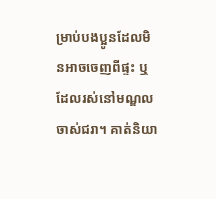ម្រាប់បងប្អូនដែលមិនអាចចេញពីផ្ទះ ឬដែលរស់នៅមណ្ឌលចាស់ជរា។ គាត់និយា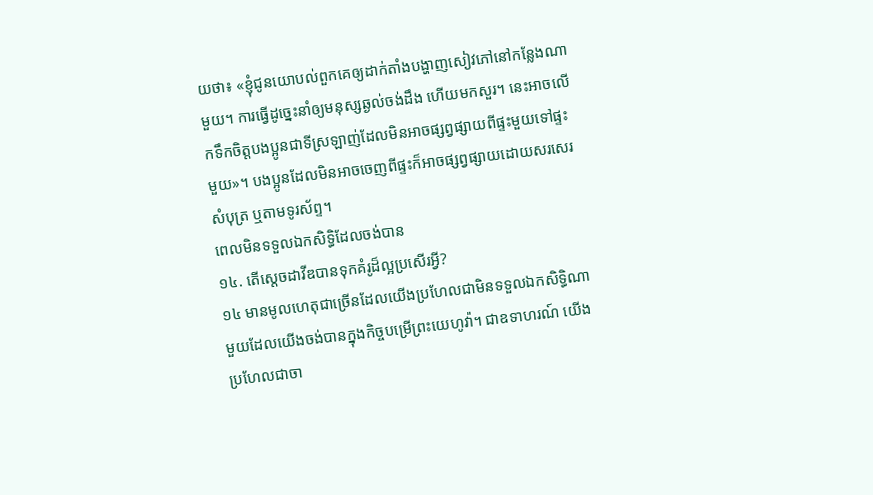យថា៖ «ខ្ញុំជូនយោបល់ពួកគេឲ្យដាក់តាំងបង្ហាញសៀវភៅនៅកន្លែងណាមួយ។ ការធ្វើដូច្នេះនាំឲ្យមនុស្សឆ្ងល់ចង់ដឹង ហើយមកសួរ។ នេះអាចលើកទឹកចិត្តបងប្អូនជាទីស្រឡាញ់ដែលមិនអាចផ្សព្វផ្សាយពីផ្ទះមួយទៅផ្ទះមួយ»។ បងប្អូនដែលមិនអាចចេញពីផ្ទះក៏អាចផ្សព្វផ្សាយដោយសរសេរសំបុត្រ ឬតាមទូរស័ព្ទ។
ពេលមិនទទួលឯកសិទ្ធិដែលចង់បាន
១៤. តើស្ដេចដាវីឌបានទុកគំរូដ៏ល្អប្រសើរអ្វី?
១៤ មានមូលហេតុជាច្រើនដែលយើងប្រហែលជាមិនទទួលឯកសិទ្ធិណាមួយដែលយើងចង់បានក្នុងកិច្ចបម្រើព្រះយេហូវ៉ា។ ជាឧទាហរណ៍ យើងប្រហែលជាចា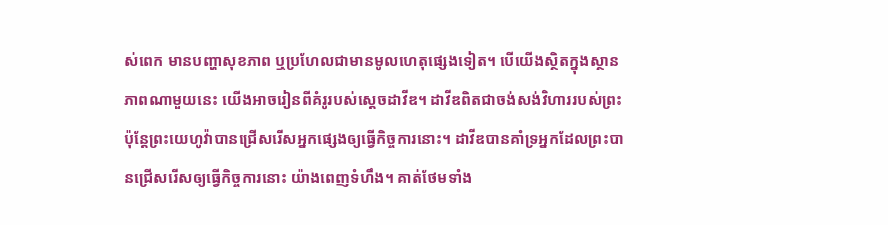ស់ពេក មានបញ្ហាសុខភាព ឬប្រហែលជាមានមូលហេតុផ្សេងទៀត។ បើយើងស្ថិតក្នុងស្ថានភាពណាមួយនេះ យើងអាចរៀនពីគំរូរបស់ស្ដេចដាវីឌ។ ដាវីឌពិតជាចង់សង់វិហាររបស់ព្រះ ប៉ុន្តែព្រះយេហូវ៉ាបានជ្រើសរើសអ្នកផ្សេងឲ្យធ្វើកិច្ចការនោះ។ ដាវីឌបានគាំទ្រអ្នកដែលព្រះបានជ្រើសរើសឲ្យធ្វើកិច្ចការនោះ យ៉ាងពេញទំហឹង។ គាត់ថែមទាំង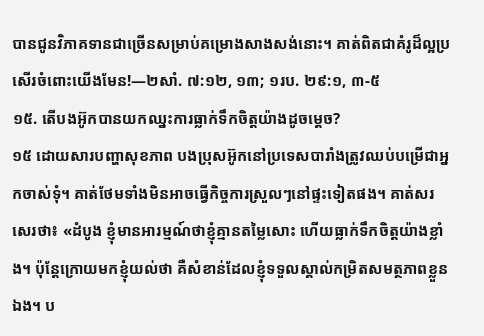បានជូនវិភាគទានជាច្រើនសម្រាប់គម្រោងសាងសង់នោះ។ គាត់ពិតជាគំរូដ៏ល្អប្រសើរចំពោះយើងមែន!—២សាំ. ៧:១២, ១៣; ១រប. ២៩:១, ៣-៥
១៥. តើបងអ៊ូកបានយកឈ្នះការធ្លាក់ទឹកចិត្តយ៉ាងដូចម្ដេច?
១៥ ដោយសារបញ្ហាសុខភាព បងប្រុសអ៊ូកនៅប្រទេសបារាំងត្រូវឈប់បម្រើជាអ្នកចាស់ទុំ។ គាត់ថែមទាំងមិនអាចធ្វើកិច្ចការស្រួលៗនៅផ្ទះទៀតផង។ គាត់សរសេរថា៖ «ដំបូង ខ្ញុំមានអារម្មណ៍ថាខ្ញុំគ្មានតម្លៃសោះ ហើយធ្លាក់ទឹកចិត្តយ៉ាងខ្លាំង។ ប៉ុន្តែក្រោយមកខ្ញុំយល់ថា គឺសំខាន់ដែលខ្ញុំទទួលស្គាល់កម្រិតសមត្ថភាពខ្លួនឯង។ ប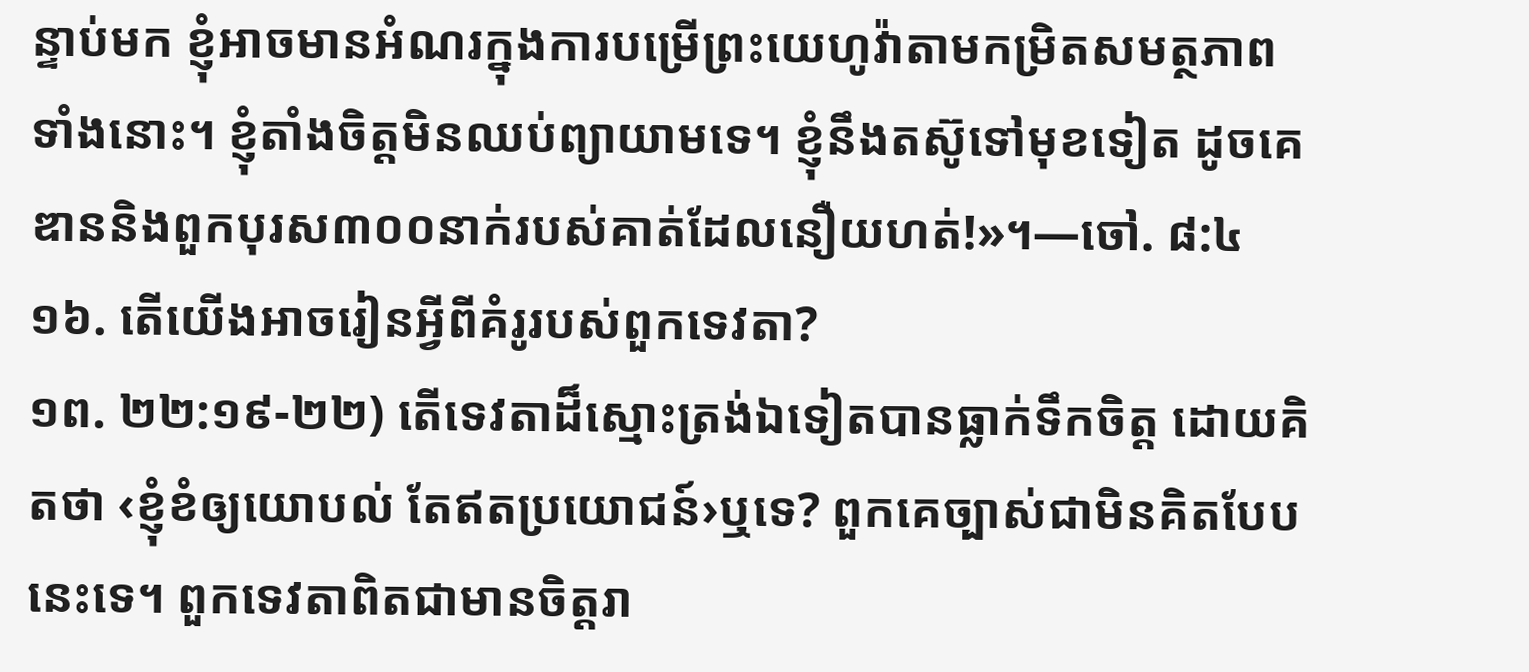ន្ទាប់មក ខ្ញុំអាចមានអំណរក្នុងការបម្រើព្រះយេហូវ៉ាតាមកម្រិតសមត្ថភាពទាំងនោះ។ ខ្ញុំតាំងចិត្តមិនឈប់ព្យាយាមទេ។ ខ្ញុំនឹងតស៊ូទៅមុខទៀត ដូចគេឌាននិងពួកបុរស៣០០នាក់របស់គាត់ដែលនឿយហត់!»។—ចៅ. ៨:៤
១៦. តើយើងអាចរៀនអ្វីពីគំរូរបស់ពួកទេវតា?
១ព. ២២:១៩-២២) តើទេវតាដ៏ស្មោះត្រង់ឯទៀតបានធ្លាក់ទឹកចិត្ត ដោយគិតថា ‹ខ្ញុំខំឲ្យយោបល់ តែឥតប្រយោជន៍›ឬទេ? ពួកគេច្បាស់ជាមិនគិតបែបនេះទេ។ ពួកទេវតាពិតជាមានចិត្តរា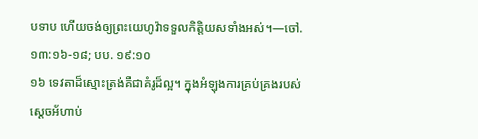បទាប ហើយចង់ឲ្យព្រះយេហូវ៉ាទទួលកិត្តិយសទាំងអស់។—ចៅ. ១៣:១៦-១៨; បប. ១៩:១០
១៦ ទេវតាដ៏ស្មោះត្រង់គឺជាគំរូដ៏ល្អ។ ក្នុងអំឡុងការគ្រប់គ្រងរបស់ស្ដេចអ័ហាប់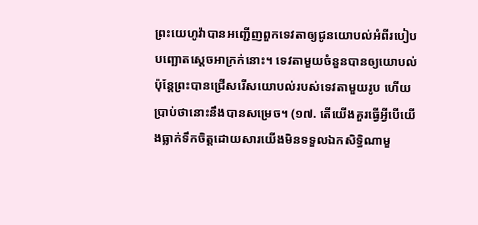ព្រះយេហូវ៉ាបានអញ្ជើញពួកទេវតាឲ្យជូនយោបល់អំពីរបៀបបញ្ឆោតស្ដេចអាក្រក់នោះ។ ទេវតាមួយចំនួនបានឲ្យយោបល់ ប៉ុន្តែព្រះបានជ្រើសរើសយោបល់របស់ទេវតាមួយរូប ហើយប្រាប់ថានោះនឹងបានសម្រេច។ (១៧. តើយើងគួរធ្វើអ្វីបើយើងធ្លាក់ទឹកចិត្តដោយសារយើងមិនទទួលឯកសិទ្ធិណាមួ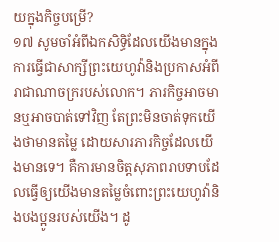យក្នុងកិច្ចបម្រើ?
១៧ សូមចាំអំពីឯកសិទ្ធិដែលយើងមានក្នុងការធ្វើជាសាក្សីព្រះយេហូវ៉ានិងប្រកាសអំពីរាជាណាចក្ររបស់លោក។ ភារកិច្ចអាចមានឬអាចបាត់ទៅវិញ តែព្រះមិនចាត់ទុកយើងថាមានតម្លៃ ដោយសារភារកិច្ចដែលយើងមានទេ។ គឺការមានចិត្តសុភាពរាបទាបដែលធ្វើឲ្យយើងមានតម្លៃចំពោះព្រះយេហូវ៉ានិងបងប្អូនរបស់យើង។ ដូ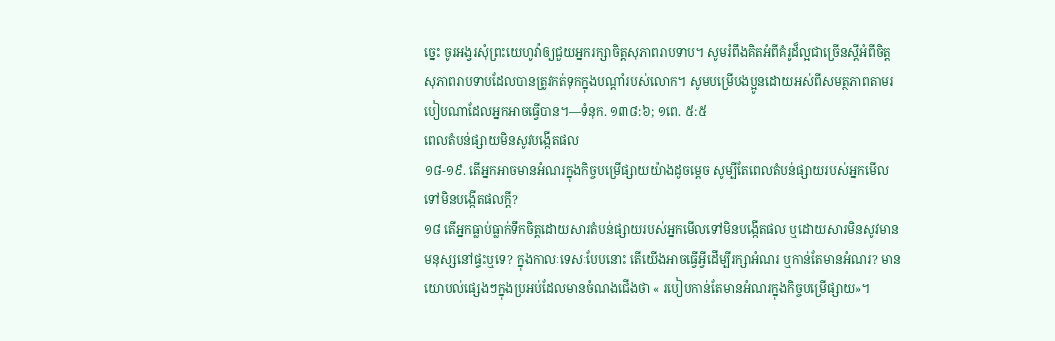ច្នេះ ចូរអង្វរសុំព្រះយេហូវ៉ាឲ្យជួយអ្នករក្សាចិត្តសុភាពរាបទាប។ សូមរំពឹងគិតអំពីគំរូដ៏ល្អជាច្រើនស្ដីអំពីចិត្តសុភាពរាបទាបដែលបានត្រូវកត់ទុកក្នុងបណ្ដាំរបស់លោក។ សូមបម្រើបងប្អូនដោយអស់ពីសមត្ថភាពតាមរបៀបណាដែលអ្នកអាចធ្វើបាន។—ទំនុក. ១៣៨:៦; ១ពេ. ៥:៥
ពេលតំបន់ផ្សាយមិនសូវបង្កើតផល
១៨-១៩. តើអ្នកអាចមានអំណរក្នុងកិច្ចបម្រើផ្សាយយ៉ាងដូចម្ដេច សូម្បីតែពេលតំបន់ផ្សាយរបស់អ្នកមើលទៅមិនបង្កើតផលក្ដី?
១៨ តើអ្នកធ្លាប់ធ្លាក់ទឹកចិត្តដោយសារតំបន់ផ្សាយរបស់អ្នកមើលទៅមិនបង្កើតផល ឬដោយសារមិនសូវមានមនុស្សនៅផ្ទះឬទេ? ក្នុងកាលៈទេសៈបែបនោះ តើយើងអាចធ្វើអ្វីដើម្បីរក្សាអំណរ ឬកាន់តែមានអំណរ? មានយោបល់ផ្សេងៗក្នុងប្រអប់ដែលមានចំណងជើងថា « របៀបកាន់តែមានអំណរក្នុងកិច្ចបម្រើផ្សាយ»។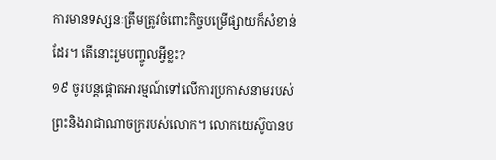ការមានទស្សនៈត្រឹមត្រូវចំពោះកិច្ចបម្រើផ្សាយក៏សំខាន់ដែរ។ តើនោះរួមបញ្ចូលអ្វីខ្លះ?
១៩ ចូរបន្តផ្ដោតអារម្មណ៍ទៅលើការប្រកាសនាមរបស់ព្រះនិងរាជាណាចក្ររបស់លោក។ លោកយេស៊ូបានប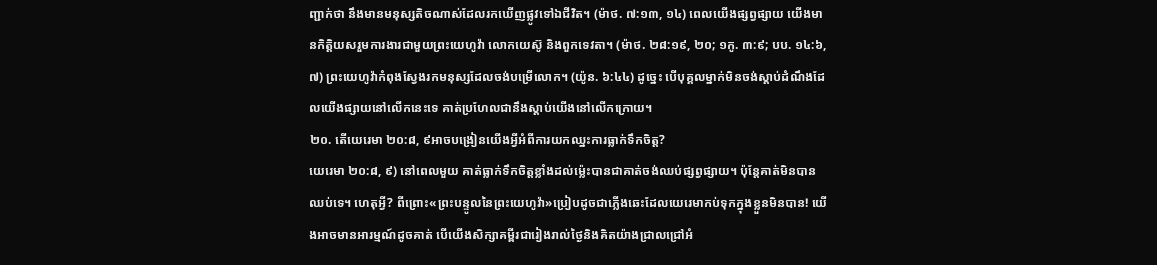ញ្ជាក់ថា នឹងមានមនុស្សតិចណាស់ដែលរកឃើញផ្លូវទៅឯជីវិត។ (ម៉ាថ. ៧:១៣, ១៤) ពេលយើងផ្សព្វផ្សាយ យើងមានកិត្តិយសរួមការងារជាមួយព្រះយេហូវ៉ា លោកយេស៊ូ និងពួកទេវតា។ (ម៉ាថ. ២៨:១៩, ២០; ១កូ. ៣:៩; បប. ១៤:៦, ៧) ព្រះយេហូវ៉ាកំពុងស្វែងរកមនុស្សដែលចង់បម្រើលោក។ (យ៉ូន. ៦:៤៤) ដូច្នេះ បើបុគ្គលម្នាក់មិនចង់ស្ដាប់ដំណឹងដែលយើងផ្សាយនៅលើកនេះទេ គាត់ប្រហែលជានឹងស្ដាប់យើងនៅលើកក្រោយ។
២០. តើយេរេមា ២០:៨, ៩អាចបង្រៀនយើងអ្វីអំពីការយកឈ្នះការធ្លាក់ទឹកចិត្ត?
យេរេមា ២០:៨, ៩) នៅពេលមួយ គាត់ធ្លាក់ទឹកចិត្តខ្លាំងដល់ម្ល៉េះបានជាគាត់ចង់ឈប់ផ្សព្វផ្សាយ។ ប៉ុន្តែគាត់មិនបានឈប់ទេ។ ហេតុអ្វី? ពីព្រោះ«ព្រះបន្ទូលនៃព្រះយេហូវ៉ា»ប្រៀបដូចជាភ្លើងឆេះដែលយេរេមាកប់ទុកក្នុងខ្លួនមិនបាន! យើងអាចមានអារម្មណ៍ដូចគាត់ បើយើងសិក្សាគម្ពីរជារៀងរាល់ថ្ងៃនិងគិតយ៉ាងជ្រាលជ្រៅអំ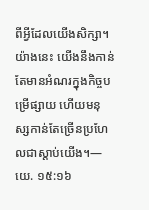ពីអ្វីដែលយើងសិក្សា។ យ៉ាងនេះ យើងនឹងកាន់តែមានអំណរក្នុងកិច្ចបម្រើផ្សាយ ហើយមនុស្សកាន់តែច្រើនប្រហែលជាស្ដាប់យើង។—យេ. ១៥:១៦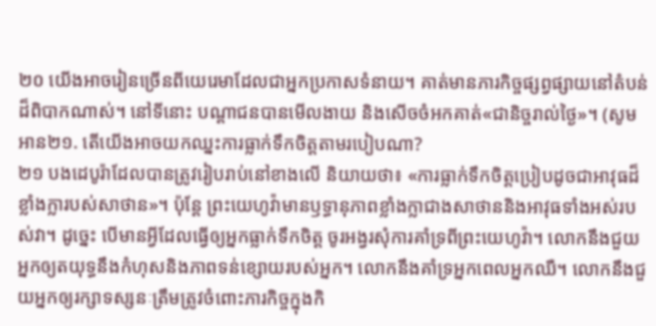២០ យើងអាចរៀនច្រើនពីយេរេមាដែលជាអ្នកប្រកាសទំនាយ។ គាត់មានភារកិច្ចផ្សព្វផ្សាយនៅតំបន់ដ៏ពិបាកណាស់។ នៅទីនោះ បណ្ដាជនបានមើលងាយ និងសើចចំអកគាត់«ជានិច្ចរាល់ថ្ងៃ»។ (សូមអាន២១. តើយើងអាចយកឈ្នះការធ្លាក់ទឹកចិត្តតាមរបៀបណា?
២១ បងដេបូរ៉ាដែលបានត្រូវរៀបរាប់នៅខាងលើ និយាយថា៖ «ការធ្លាក់ទឹកចិត្តប្រៀបដូចជាអាវុធដ៏ខ្លាំងក្លារបស់សាថាន»។ ប៉ុន្តែ ព្រះយេហូវ៉ាមានឫទ្ធានុភាពខ្លាំងក្លាជាងសាថាននិងអាវុធទាំងអស់របស់វា។ ដូច្នេះ បើមានអ្វីដែលធ្វើឲ្យអ្នកធ្លាក់ទឹកចិត្ត ចូរអង្វរសុំការគាំទ្រពីព្រះយេហូវ៉ា។ លោកនឹងជួយអ្នកឲ្យតយុទ្ធនឹងកំហុសនិងភាពទន់ខ្សោយរបស់អ្នក។ លោកនឹងគាំទ្រអ្នកពេលអ្នកឈឺ។ លោកនឹងជួយអ្នកឲ្យរក្សាទស្សនៈត្រឹមត្រូវចំពោះភារកិច្ចក្នុងកិ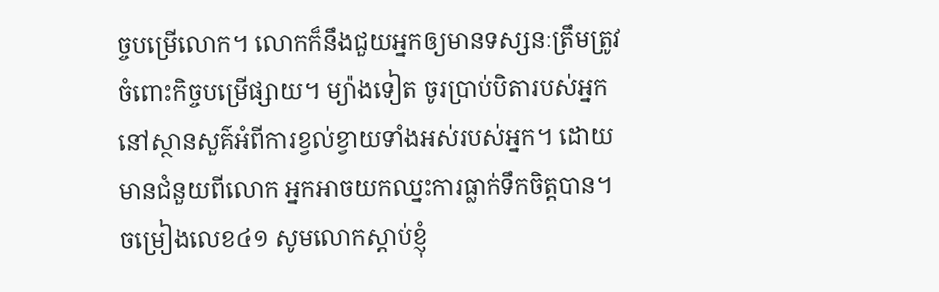ច្ចបម្រើលោក។ លោកក៏នឹងជួយអ្នកឲ្យមានទស្សនៈត្រឹមត្រូវចំពោះកិច្ចបម្រើផ្សាយ។ ម្យ៉ាងទៀត ចូរប្រាប់បិតារបស់អ្នកនៅស្ថានសួគ៌អំពីការខ្វល់ខ្វាយទាំងអស់របស់អ្នក។ ដោយមានជំនួយពីលោក អ្នកអាចយកឈ្នះការធ្លាក់ទឹកចិត្តបាន។
ចម្រៀងលេខ៤១ សូមលោកស្ដាប់ខ្ញុំ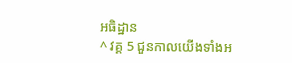អធិដ្ឋាន
^ វគ្គ 5 ជួនកាលយើងទាំងអ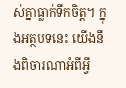ស់គ្នាធ្លាក់ទឹកចិត្ត។ ក្នុងអត្ថបទនេះ យើងនឹងពិចារណាអំពីអ្វី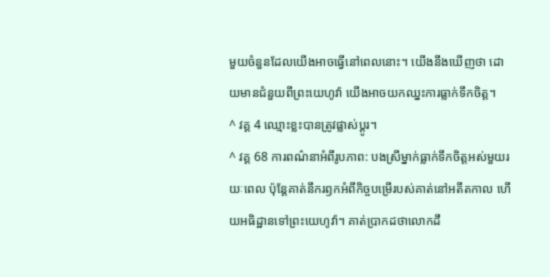មួយចំនួនដែលយើងអាចធ្វើនៅពេលនោះ។ យើងនឹងឃើញថា ដោយមានជំនួយពីព្រះយេហូវ៉ា យើងអាចយកឈ្នះការធ្លាក់ទឹកចិត្ត។
^ វគ្គ 4 ឈ្មោះខ្លះបានត្រូវផ្លាស់ប្ដូរ។
^ វគ្គ 68 ការពណ៌នាអំពីរូបភាព: បងស្រីម្នាក់ធ្លាក់ទឹកចិត្តអស់មួយរយៈពេល ប៉ុន្តែគាត់នឹករឭកអំពីកិច្ចបម្រើរបស់គាត់នៅអតីតកាល ហើយអធិដ្ឋានទៅព្រះយេហូវ៉ា។ គាត់ប្រាកដថាលោកដឹ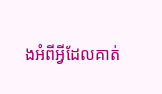ងអំពីអ្វីដែលគាត់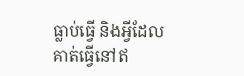ធ្លាប់ធ្វើ និងអ្វីដែលគាត់ធ្វើនៅឥ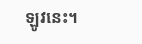ឡូវនេះ។